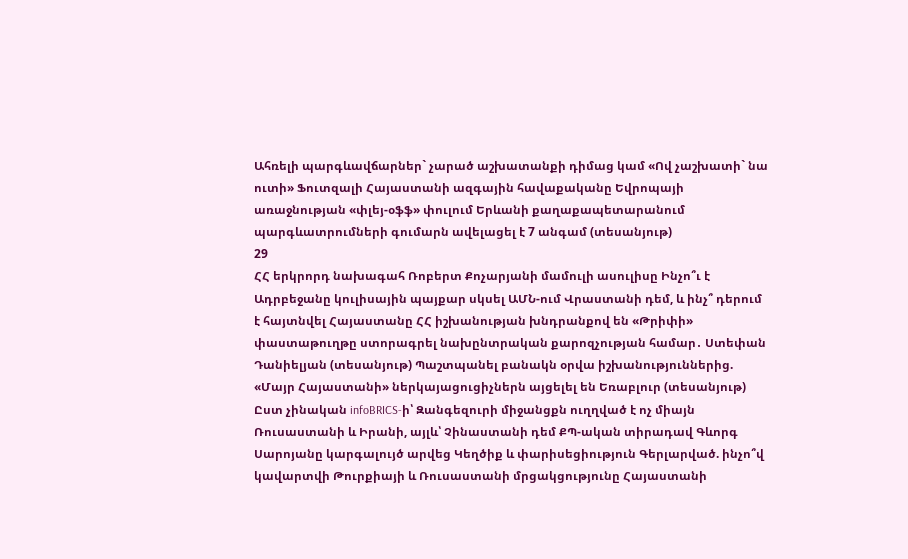Ահռելի պարգևավճարներ` չարած աշխատանքի դիմաց կամ «Ով չաշխատի` նա ուտի» Ֆուտզալի Հայաստանի ազգային հավաքականը Եվրոպայի առաջնության «փլեյ-օֆֆ» փուլում Երևանի քաղաքապետարանում պարգևատրումների գումարն ավելացել է 7 անգամ (տեսանյութ)
29
ՀՀ երկրորդ նախագահ Ռոբերտ Քոչարյանի մամուլի ասուլիսը Ինչո՞ւ է Ադրբեջանը կուլիսային պայքար սկսել ԱՄՆ-ում Վրաստանի դեմ, և ինչ՞ դերում է հայտնվել Հայաստանը ՀՀ իշխանության խնդրանքով են «Թրիփի» փաստաթուղթը ստորագրել նախընտրական քարոզչության համար․ Ստեփան Դանիելյան (տեսանյութ) Պաշտպանել բանակն օրվա իշխանություններից. «Մայր Հայաստանի» ներկայացուցիչներն այցելել են Եռաբլուր (տեսանյութ) Ըստ չինական infoBRICS-ի՝ Զանգեզուրի միջանցքն ուղղված է ոչ միայն Ռուսաստանի և Իրանի, այլև՝ Չինաստանի դեմ ՔՊ-ական տիրադավ Գևորգ Սարոյանը կարգալույծ արվեց Կեղծիք և փարիսեցիություն Գերլարված. ինչո՞վ կավարտվի Թուրքիայի և Ռուսաստանի մրցակցությունը Հայաստանի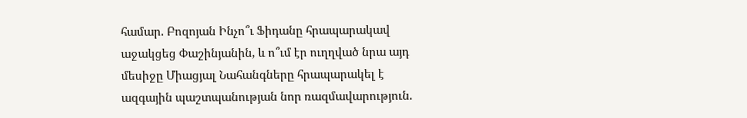համար. Բոզոյան Ինչո՞ւ Ֆիդանը հրապարակավ աջակցեց Փաշինյանին, և ո՞ւմ էր ուղղված նրա այդ մեսիջը Միացյալ Նահանգները հրապարակել է ազգային պաշտպանության նոր ռազմավարություն.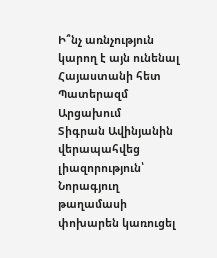Ի՞նչ առնչություն կարող է այն ունենալ Հայաստանի հետ Պատերազմ Արցախում
Տիգրան Ավինյանին վերապահվեց լիազորություն՝ Նորագյուղ թաղամասի փոխարեն կառուցել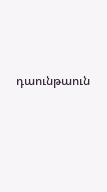դաունթաուն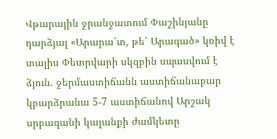Վթարային ջրանջատում Փաշինյանը դարձյալ «Արարա՛տ, թե՛ Արագած» կռիվ է տալիս Փետրվարի սկզբին սպասվում է ձյուն. ջերմաստիճանն աստիճանաբար կբարձրանա 5-7 աստիճանով Արշակ սրբազանի կալանքի ժամկետը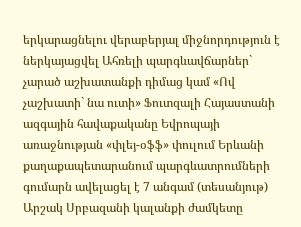երկարացնելու վերաբերյալ միջնորդություն է ներկայացվել Ահռելի պարգևավճարներ` չարած աշխատանքի դիմաց կամ «Ով չաշխատի` նա ուտի» Ֆուտզալի Հայաստանի ազգային հավաքականը Եվրոպայի առաջնության «փլեյ-օֆֆ» փուլում Երևանի քաղաքապետարանում պարգևատրումների գումարն ավելացել է 7 անգամ (տեսանյութ) Արշակ Սրբազանի կալանքի ժամկետը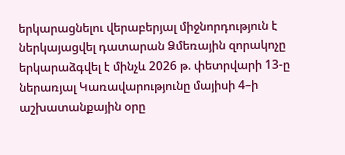երկարացնելու վերաբերյալ միջնորդություն է ներկայացվել դատարան Ձմեռային զորակոչը երկարաձգվել է մինչև 2026 թ. փետրվարի 13-ը ներառյալ Կառավարությունը մայիսի 4–ի աշխատանքային օրը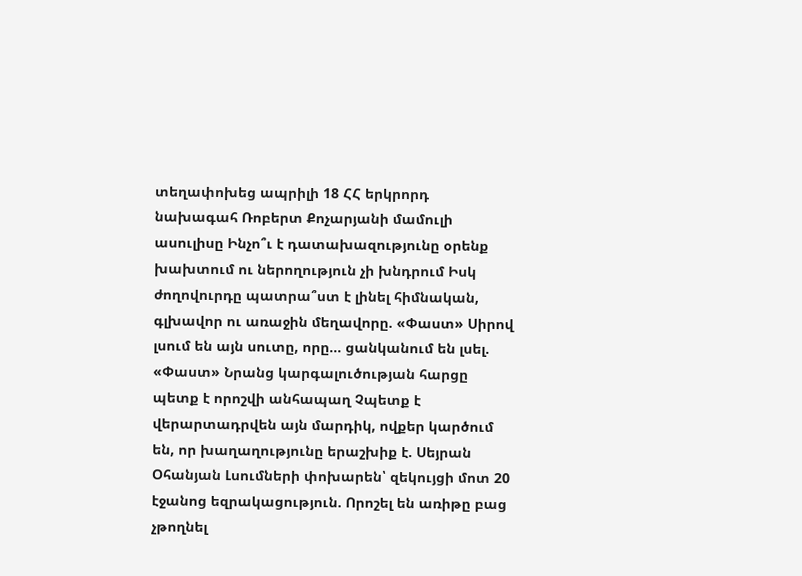տեղափոխեց ապրիլի 18 ՀՀ երկրորդ նախագահ Ռոբերտ Քոչարյանի մամուլի ասուլիսը Ինչո՞ւ է դատախազությունը օրենք խախտում ու ներողություն չի խնդրում Իսկ ժողովուրդը պատրա՞ստ է լինել հիմնական, գլխավոր ու առաջին մեղավորը. «Փաստ» Սիրով լսում են այն սուտը, որը... ցանկանում են լսել. «Փաստ» Նրանց կարգալուծության հարցը պետք է որոշվի անհապաղ Չպետք է վերարտադրվեն այն մարդիկ, ովքեր կարծում են, որ խաղաղությունը երաշխիք է. Սեյրան Օհանյան Լսումների փոխարեն՝ զեկույցի մոտ 20 էջանոց եզրակացություն. Որոշել են առիթը բաց չթողնել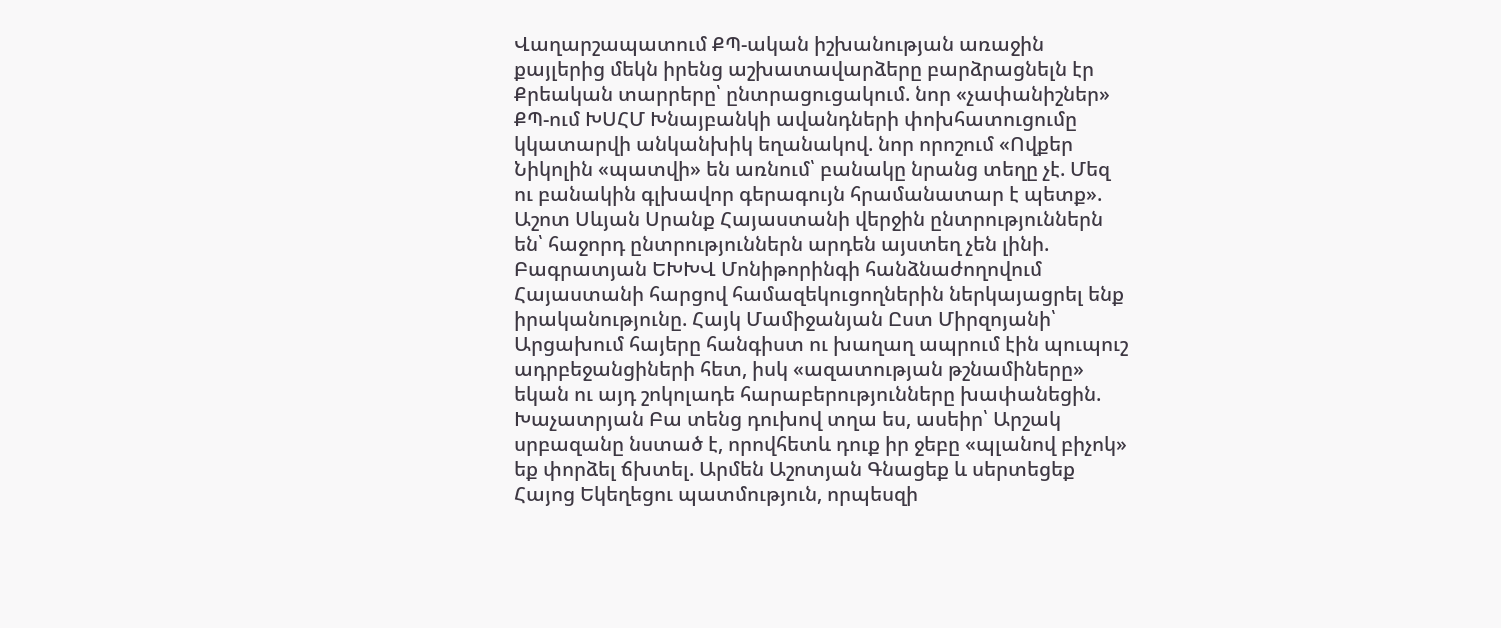Վաղարշապատում ՔՊ-ական իշխանության առաջին քայլերից մեկն իրենց աշխատավարձերը բարձրացնելն էր Քրեական տարրերը՝ ընտրացուցակում. նոր «չափանիշներ» ՔՊ-ում ԽՍՀՄ Խնայբանկի ավանդների փոխհատուցումը կկատարվի անկանխիկ եղանակով. նոր որոշում «Ովքեր Նիկոլին «պատվի» են առնում՝ բանակը նրանց տեղը չէ. Մեզ ու բանակին գլխավոր գերագույն հրամանատար է պետք». Աշոտ Սևյան Սրանք Հայաստանի վերջին ընտրություններն են՝ հաջորդ ընտրություններն արդեն այստեղ չեն լինի. Բագրատյան ԵԽԽՎ Մոնիթորինգի հանձնաժողովում Հայաստանի հարցով համազեկուցողներին ներկայացրել ենք իրականությունը. Հայկ Մամիջանյան Ըստ Միրզոյանի՝ Արցախում հայերը հանգիստ ու խաղաղ ապրում էին պուպուշ ադրբեջանցիների հետ, իսկ «ազատության թշնամիները» եկան ու այդ շոկոլադե հարաբերությունները խափանեցին. Խաչատրյան Բա տենց դուխով տղա ես, ասեիր՝ Արշակ սրբազանը նստած է, որովհետև դուք իր ջեբը «պլանով բիչոկ» եք փորձել ճխտել. Արմեն Աշոտյան Գնացեք և սերտեցեք Հայոց Եկեղեցու պատմություն, որպեսզի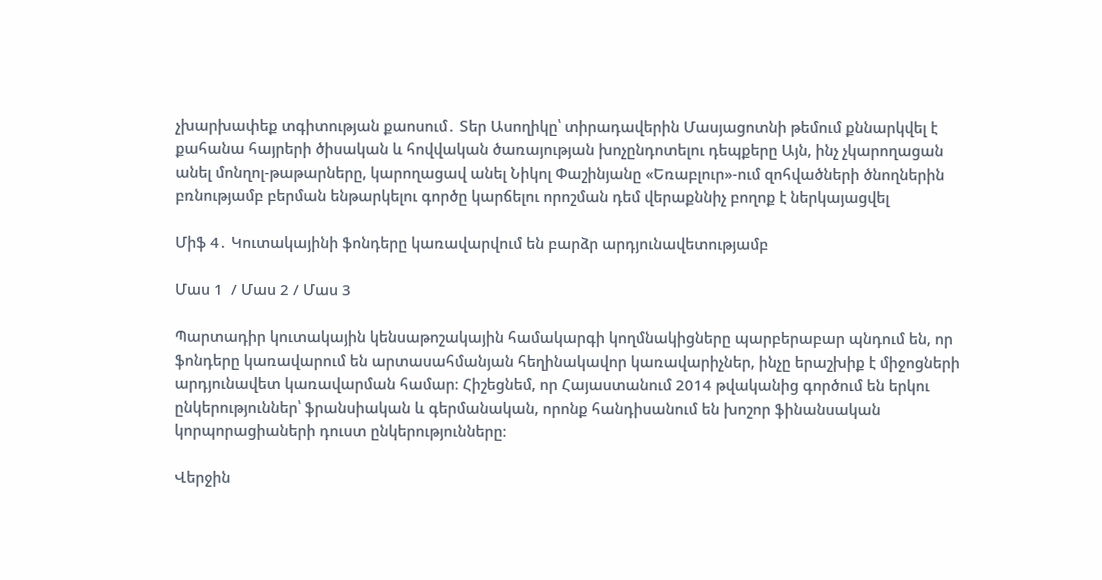չխարխափեք տգիտության քաոսում․ Տեր Ասողիկը՝ տիրադավերին Մասյացոտնի թեմում քննարկվել է քահանա հայրերի ծիսական և հովվական ծառայության խոչընդոտելու դեպքերը Այն, ինչ չկարողացան անել մոնղոլ-թաթարները, կարողացավ անել Նիկոլ Փաշինյանը «Եռաբլուր»-ում զոհվածների ծնողներին բռնությամբ բերման ենթարկելու գործը կարճելու որոշման դեմ վերաքննիչ բողոք է ներկայացվել

Միֆ 4․ Կուտակայինի ֆոնդերը կառավարվում են բարձր արդյունավետությամբ

Մաս 1  / Մաս 2 / Մաս 3

Պարտադիր կուտակային կենսաթոշակային համակարգի կողմնակիցները պարբերաբար պնդում են, որ ֆոնդերը կառավարում են արտասահմանյան հեղինակավոր կառավարիչներ, ինչը երաշխիք է միջոցների արդյունավետ կառավարման համար։ Հիշեցնեմ, որ Հայաստանում 2014 թվականից գործում են երկու ընկերություններ՝ ֆրանսիական և գերմանական, որոնք հանդիսանում են խոշոր ֆինանսական կորպորացիաների դուստ ընկերությունները։

Վերջին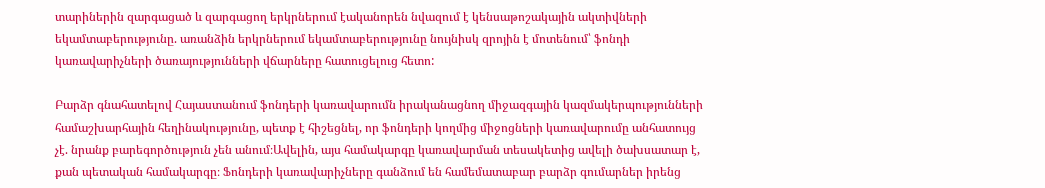տարիներին զարգացած և զարգացող երկրներում էականորեն նվազում է կենսաթոշակային ակտիվների եկամտաբերությունը. առանձին երկրներում եկամտաբերությունը նույնիսկ զրոյին է մոտենում՝ ֆոնդի կառավարիչների ծառայությունների վճարները հատուցելուց հետո:

Բարձր գնահատելով Հայաստանում ֆոնդերի կառավարումն իրականացնող միջազգային կազմակերպությունների համաշխարհային հեղինակությունը, պետք է հիշեցնել, որ ֆոնդերի կողմից միջոցների կառավարումը անհատույց չէ. նրանք բարեգործություն չեն անում։Ավելին, այս համակարգը կառավարման տեսակետից ավելի ծախսատար է, քան պետական համակարգը։ Ֆոնդերի կառավարիչները գանձում են համեմատաբար բարձր գումարներ իրենց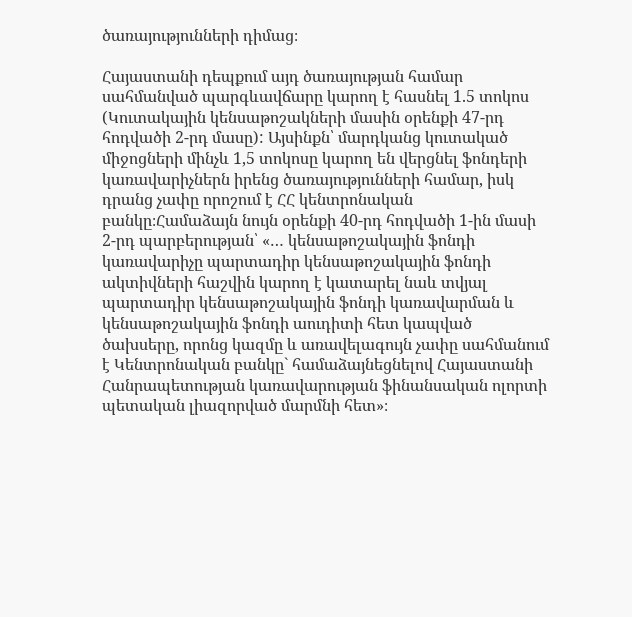ծառայությունների դիմաց։

Հայաստանի դեպքում այդ ծառայության համար սահմանված պարգևավճարը կարող է հասնել 1.5 տոկոս (Կուտակային կենսաթոշակների մասին օրենքի 47-րդ հոդվածի 2-րդ մասը): Այսինքն՝ մարդկանց կուտակած միջոցների մինչև 1,5 տոկոսը կարող են վերցնել ֆոնդերի կառավարիչներն իրենց ծառայությունների համար, իսկ դրանց չափը որոշում է ՀՀ կենտրոնական բանկը։Համաձայն նույն օրենքի 40-րդ հոդվածի 1-ին մասի 2-րդ պարբերության՝ «… կենսաթոշակային ֆոնդի կառավարիչը պարտադիր կենսաթոշակային ֆոնդի ակտիվների հաշվին կարող է կատարել նաև տվյալ պարտադիր կենսաթոշակային ֆոնդի կառավարման և կենսաթոշակային ֆոնդի աուդիտի հետ կապված ծախսերը, որոնց կազմը և առավելագույն չափը սահմանում է Կենտրոնական բանկը` համաձայնեցնելով Հայաստանի Հանրապետության կառավարության ֆինանսական ոլորտի պետական լիազորված մարմնի հետ»։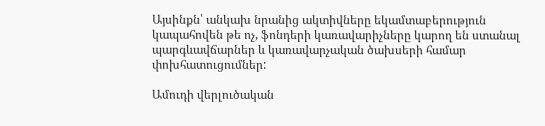Այսինքն՝ անկախ նրանից ակտիվները եկամտաբերություն կապահովեն թե ոչ, ֆոնդերի կառավարիչները կարող են ստանալ պարգևավճարներ և կառավարչական ծախսերի համար փոխհատուցումներ:

Ամուդի վերլուծական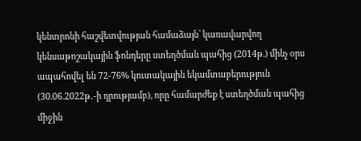կենտրոնի հաշվետվության համաձայն՝ կառավարվող կենսաթոշակային ֆոնդերը ստեղծման պահից (2014թ.) մինչ օրս ապահովել են 72-76% կուտակային եկամտաբերություն (30.06.2022թ․-ի դրությամբ), որը համարժեք է ստեղծման պահից միջին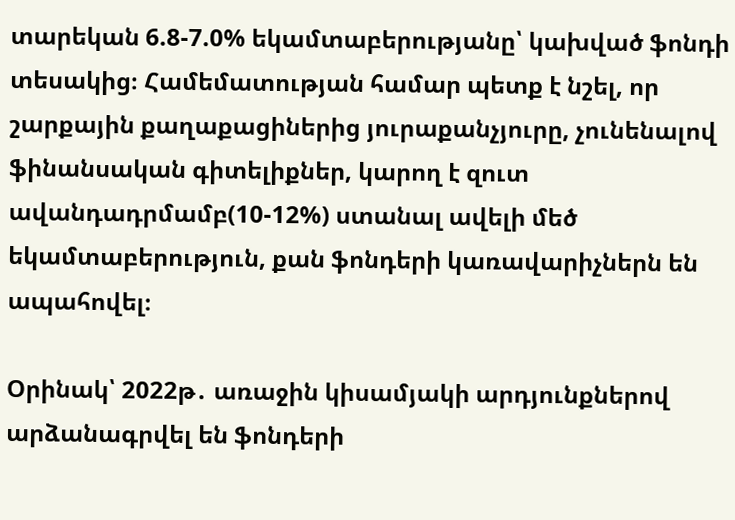տարեկան 6.8-7.0% եկամտաբերությանը՝ կախված ֆոնդի տեսակից։ Համեմատության համար պետք է նշել, որ շարքային քաղաքացիներից յուրաքանչյուրը, չունենալով ֆինանսական գիտելիքներ, կարող է զուտ ավանդադրմամբ(10-12%) ստանալ ավելի մեծ եկամտաբերություն, քան ֆոնդերի կառավարիչներն են ապահովել։

Օրինակ՝ 2022թ․ առաջին կիսամյակի արդյունքներով արձանագրվել են ֆոնդերի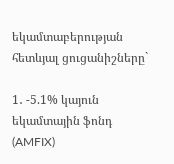եկամտաբերության հետևյալ ցուցանիշները`

1․ -5.1% կայուն եկամտային ֆոնդ (AMFIX)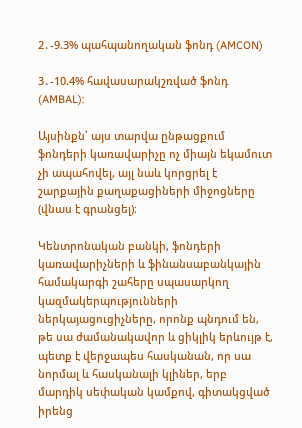2․-9.3% պահպանողական ֆոնդ (AMCON)

3․-10.4% հավասարակշռված ֆոնդ (AMBAL):

Այսինքն՝ այս տարվա ընթացքում ֆոնդերի կառավարիչը ոչ միայն եկամուտ չի ապահովել, այլ նաև կորցրել է շարքային քաղաքացիների միջոցները (վնաս է գրանցել)։

Կենտրոնական բանկի, ֆոնդերի կառավարիչների և ֆինանսաբանկային համակարգի շահերը սպասարկող կազմակերպությունների ներկայացուցիչները, որոնք պնդում են, թե սա ժամանակավոր և ցիկլիկ երևույթ է, պետք է վերջապես հասկանան, որ սա նորմալ և հասկանալի կլիներ, երբ մարդիկ սեփական կամքով, գիտակցված իրենց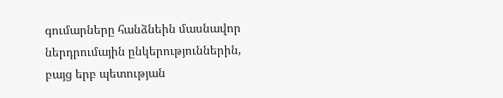գումարները հանձնեին մասնավոր ներդրումային ընկերություններին, բայց երբ պետության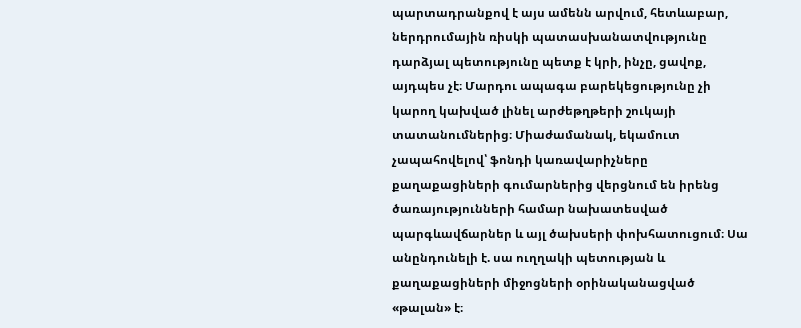պարտադրանքով է այս ամենն արվում, հետևաբար, ներդրումային ռիսկի պատասխանատվությունը դարձյալ պետությունը պետք է կրի, ինչը, ցավոք, այդպես չէ։ Մարդու ապագա բարեկեցությունը չի կարող կախված լինել արժեթղթերի շուկայի տատանումներից։ Միաժամանակ, եկամուտ չապահովելով՝ ֆոնդի կառավարիչները քաղաքացիների գումարներից վերցնում են իրենց ծառայությունների համար նախատեսված պարգևավճարներ և այլ ծախսերի փոխհատուցում։ Սա անընդունելի է. սա ուղղակի պետության և քաղաքացիների միջոցների օրինականացված «թալան» է։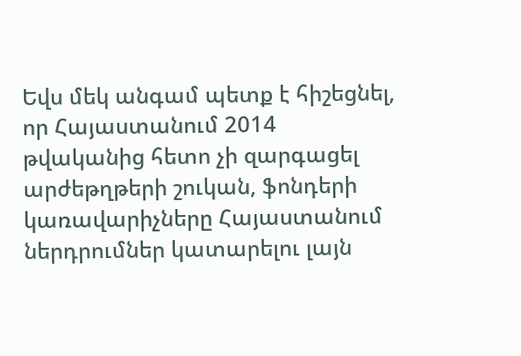Եվս մեկ անգամ պետք է հիշեցնել, որ Հայաստանում 2014 թվականից հետո չի զարգացել արժեթղթերի շուկան, ֆոնդերի կառավարիչները Հայաստանում ներդրումներ կատարելու լայն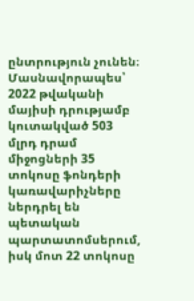ընտրություն չունեն։ Մասնավորապես՝ 2022 թվականի մայիսի դրությամբ կուտակված 503 մլրդ դրամ միջոցների 35 տոկոսը ֆոնդերի կառավարիչները ներդրել են պետական պարտատոմսերում, իսկ մոտ 22 տոկոսը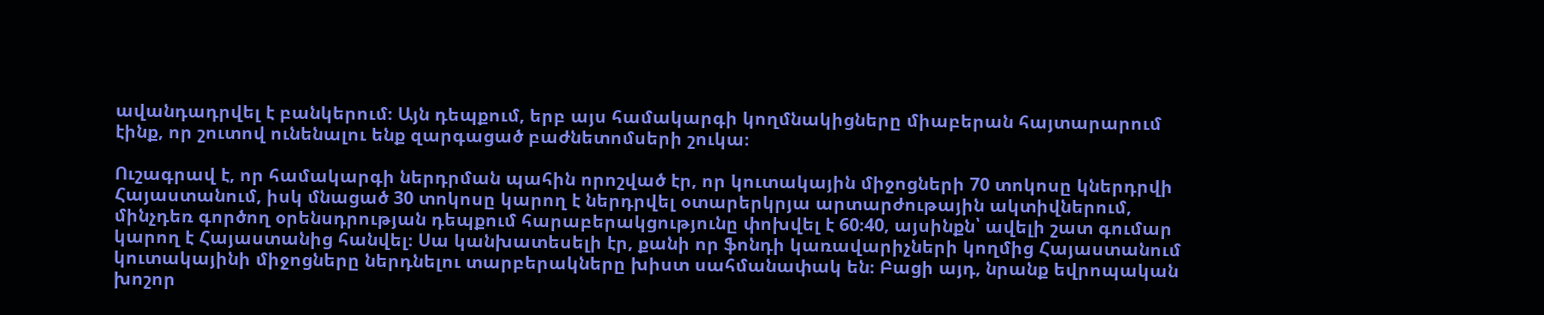ավանդադրվել է բանկերում։ Այն դեպքում, երբ այս համակարգի կողմնակիցները միաբերան հայտարարում էինք, որ շուտով ունենալու ենք զարգացած բաժնետոմսերի շուկա։

Ուշագրավ է, որ համակարգի ներդրման պահին որոշված էր, որ կուտակային միջոցների 70 տոկոսը կներդրվի Հայաստանում, իսկ մնացած 30 տոկոսը կարող է ներդրվել օտարերկրյա արտարժութային ակտիվներում, մինչդեռ գործող օրենսդրության դեպքում հարաբերակցությունը փոխվել է 60։40, այսինքն՝ ավելի շատ գումար կարող է Հայաստանից հանվել։ Սա կանխատեսելի էր, քանի որ ֆոնդի կառավարիչների կողմից Հայաստանում կուտակայինի միջոցները ներդնելու տարբերակները խիստ սահմանափակ են։ Բացի այդ, նրանք եվրոպական խոշոր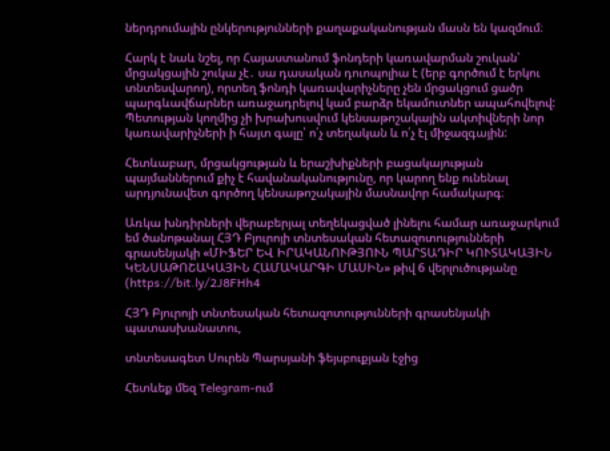ներդրումային ընկերությունների քաղաքականության մասն են կազմում։

Հարկ է նաև նշել, որ Հայաստանում ֆոնդերի կառավարման շուկան՝ մրցակցային շուկա չէ․ սա դասական դուոպոլիա է (երբ գործում է երկու տնտեսվարող), որտեղ ֆոնդի կառավարիչները չեն մրցակցում ցածր պարգևավճարներ առաջադրելով կամ բարձր եկամուտներ ապահովելով: Պետության կողմից չի խրախուսվում կենսաթոշակային ակտիվների նոր կառավարիչների ի հայտ գալը՝ ո՛չ տեղական և ո՛չ էլ միջազգային:

Հետևաբար, մրցակցության և երաշխիքների բացակայության պայմաններում քիչ է հավանականությունը, որ կարող ենք ունենալ արդյունավետ գործող կենսաթոշակային մասնավոր համակարգ։

Առկա խնդիրների վերաբերյալ տեղեկացված լինելու համար առաջարկում եմ ծանոթանալ ՀՅԴ Բյուրոյի տնտեսական հետազոտությունների գրասենյակի «ՄԻՖԵՐ ԵՎ ԻՐԱԿԱՆՈՒԹՅՈՒՆ ՊԱՐՏԱԴԻՐ ԿՈՒՏԱԿԱՅԻՆ ԿԵՆՍԱԹՈՇԱԿԱՅԻՆ ՀԱՄԱԿԱՐԳԻ ՄԱՍԻՆ» թիվ 6 վերլուծությանը (https://bit.ly/2J8FHh4

ՀՅԴ Բյուրոյի տնտեսական հետազոտությունների գրասենյակի պատասխանատու,

տնտեսագետ Սուրեն Պարսյանի ֆեյսբուքյան էջից

Հետևեք մեզ Telegram-ում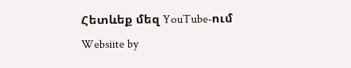Հետևեք մեզ YouTube-ում
Websiite by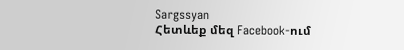Sargssyan
Հետևեք մեզ Facebook-ում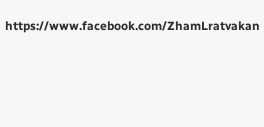https://www.facebook.com/ZhamLratvakan